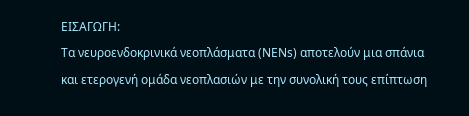ΕΙΣΑΓΩΓΗ:
Τα νευροενδοκρινικά νεοπλάσματα (ΝΕΝs) αποτελούν μια σπάνια και ετερογενή ομάδα νεοπλασιών με την συνολική τους επίπτωση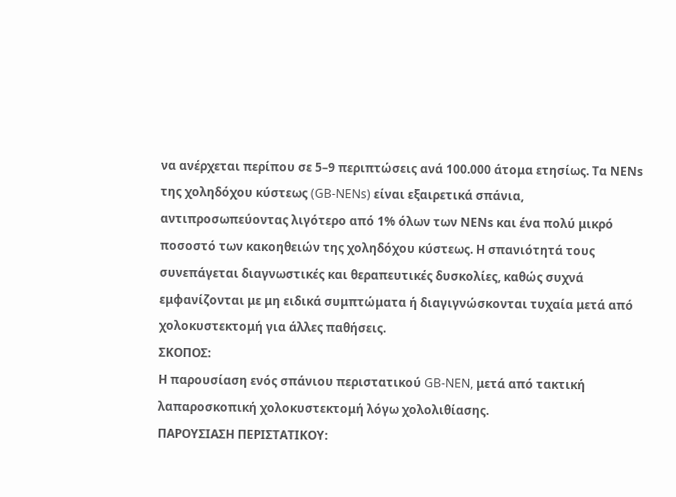να ανέρχεται περίπου σε 5–9 περιπτώσεις ανά 100.000 άτομα ετησίως. Τα ΝΕΝs της χοληδόχου κύστεως (GB-NENs) είναι εξαιρετικά σπάνια, αντιπροσωπεύοντας λιγότερο από 1% όλων των ΝΕΝs και ένα πολύ μικρό ποσοστό των κακοηθειών της χοληδόχου κύστεως. Η σπανιότητά τους συνεπάγεται διαγνωστικές και θεραπευτικές δυσκολίες, καθώς συχνά εμφανίζονται με μη ειδικά συμπτώματα ή διαγιγνώσκονται τυχαία μετά από χολοκυστεκτομή για άλλες παθήσεις.
ΣΚΟΠΟΣ:
Η παρουσίαση ενός σπάνιου περιστατικού GB-NEN, μετά από τακτική λαπαροσκοπική χολοκυστεκτομή λόγω χολολιθίασης.
ΠΑΡΟΥΣΙΑΣΗ ΠΕΡΙΣΤΑΤΙΚΟΥ: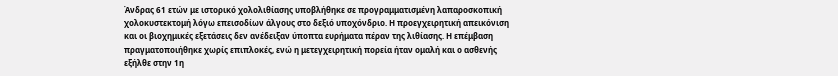Άνδρας 61 ετών με ιστορικό χολολιθίασης υποβλήθηκε σε προγραμματισμένη λαπαροσκοπική χολοκυστεκτομή λόγω επεισοδίων άλγους στο δεξιό υποχόνδριο. Η προεγχειρητική απεικόνιση και οι βιοχημικές εξετάσεις δεν ανέδειξαν ύποπτα ευρήματα πέραν της λιθίασης. Η επέμβαση πραγματοποιήθηκε χωρίς επιπλοκές, ενώ η μετεγχειρητική πορεία ήταν ομαλή και ο ασθενής εξήλθε στην 1η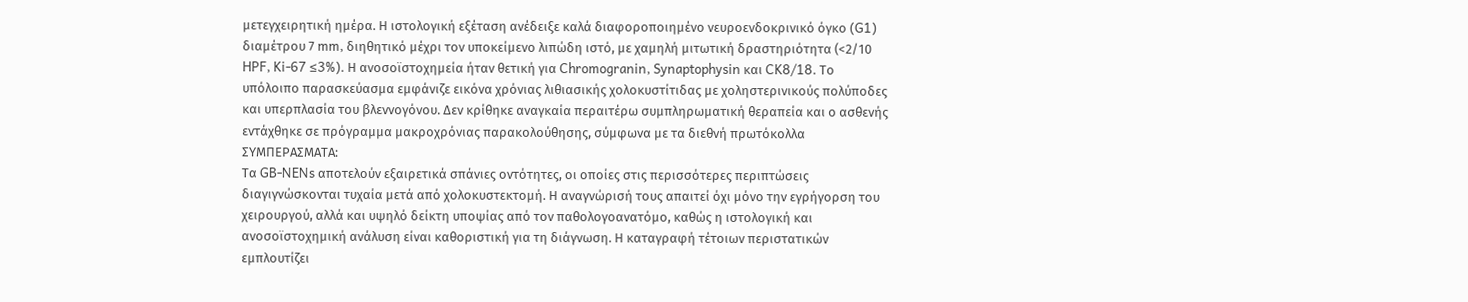μετεγχειρητική ημέρα. Η ιστολογική εξέταση ανέδειξε καλά διαφοροποιημένο νευροενδοκρινικό όγκο (G1) διαμέτρου 7 mm, διηθητικό μέχρι τον υποκείμενο λιπώδη ιστό, με χαμηλή μιτωτική δραστηριότητα (<2/10 HPF, Ki-67 ≤3%). Η ανοσοϊστοχημεία ήταν θετική για Chromogranin, Synaptophysin και CK8/18. Το υπόλοιπο παρασκεύασμα εμφάνιζε εικόνα χρόνιας λιθιασικής χολοκυστίτιδας με χοληστερινικούς πολύποδες και υπερπλασία του βλεννογόνου. Δεν κρίθηκε αναγκαία περαιτέρω συμπληρωματική θεραπεία και ο ασθενής εντάχθηκε σε πρόγραμμα μακροχρόνιας παρακολούθησης, σύμφωνα με τα διεθνή πρωτόκολλα
ΣΥΜΠΕΡΑΣΜΑΤΑ:
Τα GB-NENs αποτελούν εξαιρετικά σπάνιες οντότητες, οι οποίες στις περισσότερες περιπτώσεις διαγιγνώσκονται τυχαία μετά από χολοκυστεκτομή. Η αναγνώρισή τους απαιτεί όχι μόνο την εγρήγορση του χειρουργού, αλλά και υψηλό δείκτη υποψίας από τον παθολογοανατόμο, καθώς η ιστολογική και ανοσοϊστοχημική ανάλυση είναι καθοριστική για τη διάγνωση. Η καταγραφή τέτοιων περιστατικών εμπλουτίζει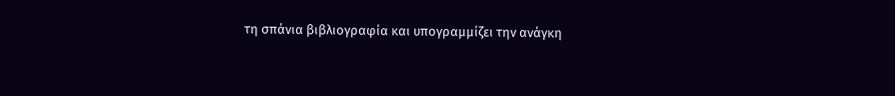τη σπάνια βιβλιογραφία και υπογραμμίζει την ανάγκη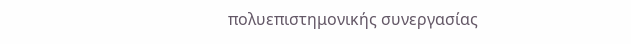πολυεπιστημονικής συνεργασίας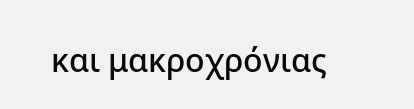και μακροχρόνιας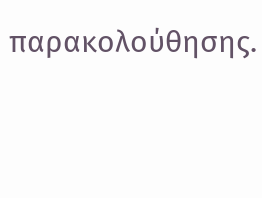παρακολούθησης.